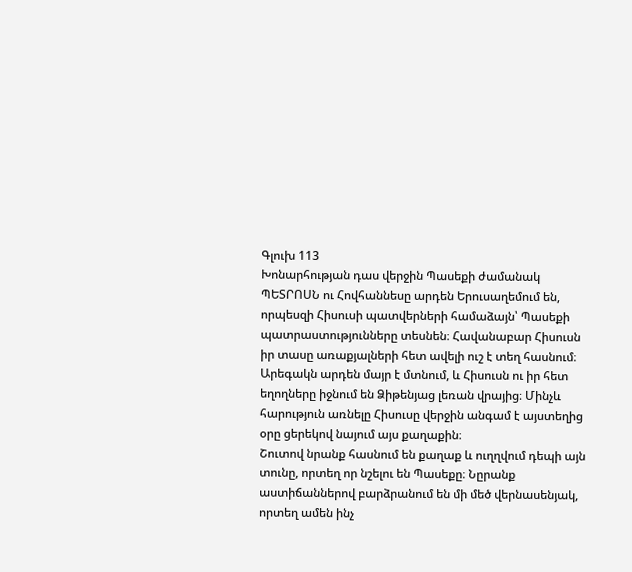Գլուխ 113
Խոնարհության դաս վերջին Պասեքի ժամանակ
ՊԵՏՐՈՍՆ ու Հովհաննեսը արդեն Երուսաղեմում են, որպեսզի Հիսուսի պատվերների համաձայն՝ Պասեքի պատրաստությունները տեսնեն։ Հավանաբար Հիսուսն իր տասը առաքյալների հետ ավելի ուշ է տեղ հասնում։ Արեգակն արդեն մայր է մտնում, և Հիսուսն ու իր հետ եղողները իջնում են Ձիթենյաց լեռան վրայից։ Մինչև հարություն առնելը Հիսուսը վերջին անգամ է այստեղից օրը ցերեկով նայում այս քաղաքին։
Շուտով նրանք հասնում են քաղաք և ուղղվում դեպի այն տունը, որտեղ որ նշելու են Պասեքը։ Նըրանք աստիճաններով բարձրանում են մի մեծ վերնասենյակ, որտեղ ամեն ինչ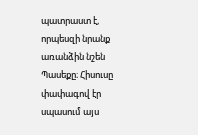պատրաստ է, որպեսզի նրանք առանձին նշեն Պասեքը։ Հիսուսը փափագով էր սպասում այս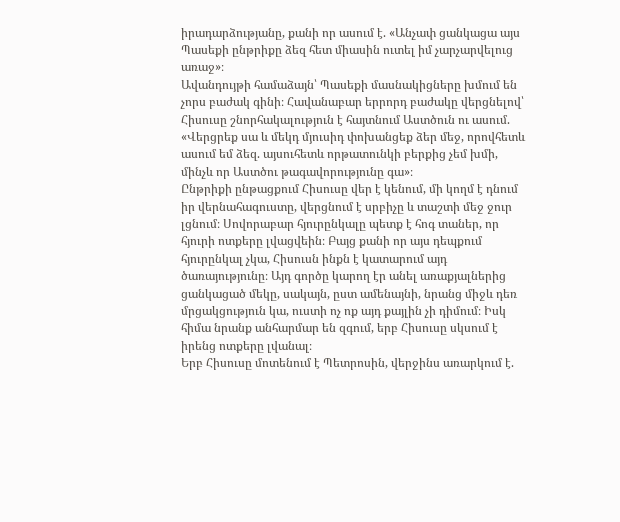իրադարձությանը, քանի որ ասում է. «Անչափ ցանկացա այս Պասեքի ընթրիքը ձեզ հետ միասին ուտել իմ չարչարվելուց առաջ»։
Ավանդույթի համաձայն՝ Պասեքի մասնակիցները խմում են չորս բաժակ գինի։ Հավանաբար երրորդ բաժակը վերցնելով՝ Հիսուսը շնորհակալություն է հայտնում Աստծուն ու ասում. «Վերցրեք սա և մեկդ մյուսիդ փոխանցեք ձեր մեջ, որովհետև ասում եմ ձեզ. այսուհետև որթատունկի բերքից չեմ խմի, մինչև որ Աստծու թագավորությունը գա»։
Ընթրիքի ընթացքում Հիսուսը վեր է կենում, մի կողմ է դնում իր վերնահագուստը, վերցնում է սրբիչը և տաշտի մեջ ջուր լցնում։ Սովորաբար հյուրընկալը պետք է հոգ տաներ, որ հյուրի ոտքերը լվացվեին։ Բայց քանի որ այս դեպքում հյուրընկալ չկա, Հիսուսն ինքն է կատարում այդ ծառայությունը։ Այդ գործը կարող էր անել առաքյալներից ցանկացած մեկը, սակայն, ըստ ամենայնի, նրանց միջև դեռ մրցակցություն կա, ուստի ոչ ոք այդ քայլին չի դիմում։ Իսկ հիմա նրանք անհարմար են զգում, երբ Հիսուսը սկսում է իրենց ոտքերը լվանալ։
Երբ Հիսուսը մոտենում է Պետրոսին, վերջինս առարկում է.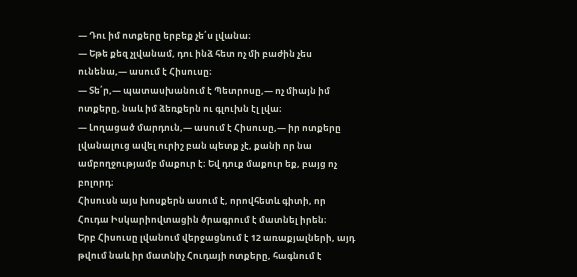— Դու իմ ոտքերը երբեք չե՛ս լվանա։
— Եթե քեզ չլվանամ, դու ինձ հետ ոչ մի բաժին չես ունենա,— ասում է Հիսուսը։
— Տե՛ր,— պատասխանում է Պետրոսը,— ոչ միայն իմ ոտքերը, նաև իմ ձեռքերն ու գլուխն էլ լվա։
— Լողացած մարդուն,— ասում է Հիսուսը,— իր ոտքերը լվանալուց ավել ուրիշ բան պետք չէ, քանի որ նա ամբողջությամբ մաքուր է։ Եվ դուք մաքուր եք, բայց ոչ բոլորդ։
Հիսուսն այս խոսքերն ասում է, որովհետև գիտի, որ Հուդա Իսկարիովտացին ծրագրում է մատնել իրեն։
Երբ Հիսուսը լվանում վերջացնում է 12 առաքյալների, այդ թվում նաև իր մատնիչ Հուդայի ոտքերը, հագնում է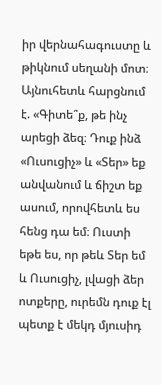իր վերնահագուստը և թիկնում սեղանի մոտ։ Այնուհետև հարցնում է. «Գիտե՞ք, թե ինչ արեցի ձեզ։ Դուք ինձ «Ուսուցիչ» և «Տեր» եք անվանում և ճիշտ եք ասում, որովհետև ես հենց դա եմ։ Ուստի եթե ես, որ թեև Տեր եմ և Ուսուցիչ, լվացի ձեր ոտքերը, ուրեմն դուք էլ պետք է մեկդ մյուսիդ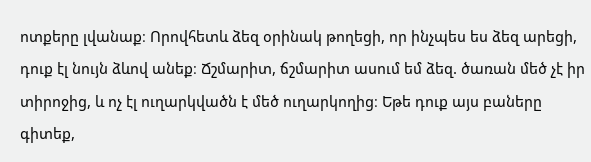ոտքերը լվանաք։ Որովհետև ձեզ օրինակ թողեցի, որ ինչպես ես ձեզ արեցի, դուք էլ նույն ձևով անեք։ Ճշմարիտ, ճշմարիտ ասում եմ ձեզ. ծառան մեծ չէ իր տիրոջից, և ոչ էլ ուղարկվածն է մեծ ուղարկողից։ Եթե դուք այս բաները գիտեք,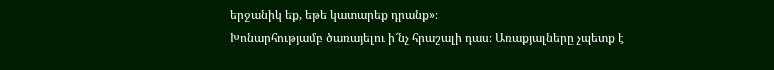երջանիկ եք, եթե կատարեք դրանք»։
Խոնարհությամբ ծառայելու ի՜նչ հրաշալի դաս։ Առաքյալները չպետք է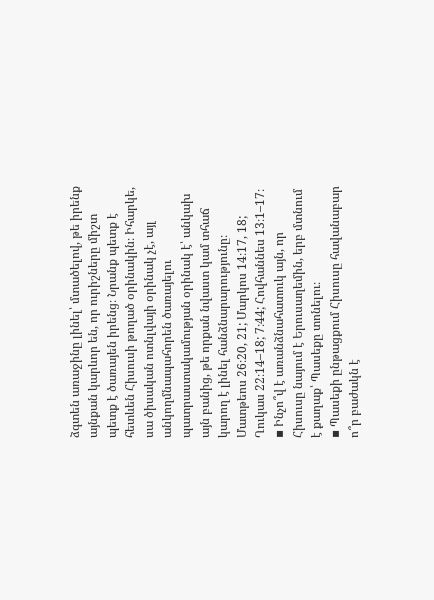ձգտեն առաջինը լինել՝ մտածելով, թե իրենք այնքան կարևոր են, որ ուրիշները միշտ պետք է ծառայեն իրենց։ Նրանք պետք է հետևեն Հիսուսի թողած օրինակին։ Իհարկե, սա ծիսական ոտնլվայի օրինակ չէ, այլ անկողմնապահորեն ծառայելու պատրաստակամության օրինակ է՝ անկախ այն բանից, թե որքան նվաստ կամ տհաճ կարող է լինել հանձնարարությունը։ Մատթեոս 26։20, 21; Մարկոս 14։17, 18; Ղուկաս 22։14–18; 7։44; Հովհաննես 13։1–17։
▪ Ինչո՞վ է առանձնահատուկ այն, որ Հիսուսը նայում է Երուսաղեմին, երբ մտնում է քաղաք՝ Պասեքը տոնելու։
▪ Պասեքի ընթացքում Հիսուսը հավանաբար ո՞ր բաժակն է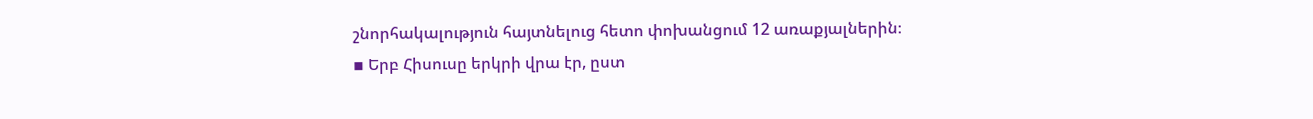շնորհակալություն հայտնելուց հետո փոխանցում 12 առաքյալներին։
▪ Երբ Հիսուսը երկրի վրա էր, ըստ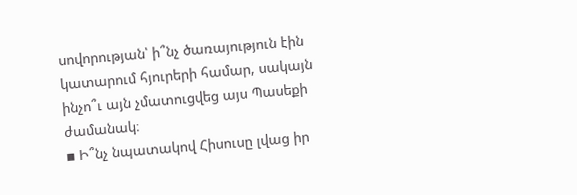սովորության՝ ի՞նչ ծառայություն էին կատարում հյուրերի համար, սակայն ինչո՞ւ այն չմատուցվեց այս Պասեքի ժամանակ։
▪ Ի՞նչ նպատակով Հիսուսը լվաց իր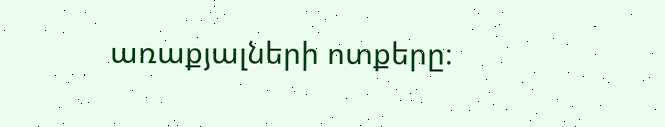առաքյալների ոտքերը։